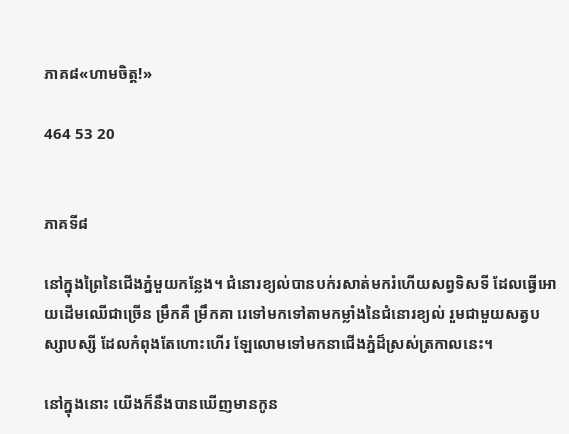ភាគ៨«ហាមចិត្ត!»

464 53 20


ភាគទី៨

នៅក្នុងព្រៃនៃជេីងភ្នំមួយកន្លែង។ ជំនោរខ្យល់បានបក់រសាត់មករំហេីយសព្វទិសទី ដែលធ្វេីអោយដេីមឈេីជាច្រេីន ម្រឹកគឺ ម្រឹកគា រេទៅមកទៅតាមកម្លាំងនៃជំនោរខ្យល់ រួមជាមួយសត្វបស្សាបស្សី ដែលកំពុងតែហោះហេីរ ឡែលោមទៅមកនាជេីងភ្នំដ៏ស្រស់ត្រកាលនេះ។

នៅក្នុងនោះ យេីងក៏នឹងបានឃេីញមានកូន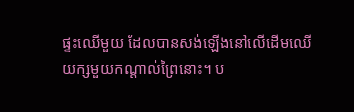ផ្ទះឈេីមួយ ដែលបានសង់ឡេីងនៅលេីដេីមឈេីយក្សមួយកណ្ដាល់ព្រៃនោះ។ ប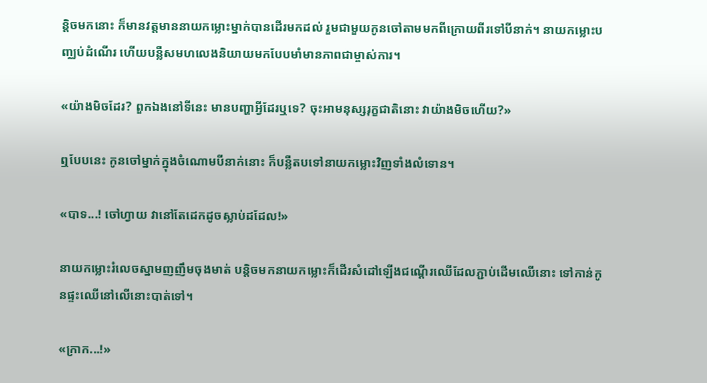ន្តិចមកនោះ ក៏មានវត្តមាននាយកម្លោះម្នាក់បានដេីរមកដល់ រួមជាមួយកូនចៅតាមមកពីក្រោយពីរទៅបីនាក់។ នាយកម្លោះបញ្ឈប់ដំណេីរ ហេីយបន្លឺសមហលេងនិយាយមកបែបមាំមានភាពជាម្ចាស់ការ។

«យ៉ាងមិចដែរ? ពួកឯងនៅទីនេះ មានបញ្ហាអ្វីដែរឬទេ? ចុះអាមនុស្សរុក្ខជាតិនោះ វាយ៉ាងមិចហេីយ?»

ឮបែបនេះ កូនចៅម្នាក់ក្នុងចំណោមបីនាក់នោះ ក៏បន្លឺតបទៅនាយកម្លោះវិញទាំងលំទោន។

«បាទ...! ចៅហ្វាយ វានៅតែដេកដូចស្លាប់ដដែល!»

នាយកម្លោះរំលេចស្នាមញញឹមចុងមាត់ បន្តិចមកនាយកម្លោះក៏ដេីរសំដៅឡេីងជណ្ដេីរឈេីដែលភ្ជាប់ដេីមឈេីនោះ ទៅកាន់កូនផ្ទះឈេីនៅលេីនោះបាត់ទៅ។

«ក្រាក...!»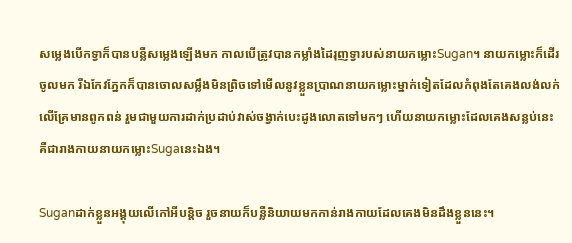សម្លេងបេីកទ្វាក៏បានបន្លឺសម្លេងឡេីងមក កាលបេីត្រូវបានកម្លាំងដៃរុញទ្វារបស់នាយកម្លោះSugan។ នាយកម្លោះក៏ដេីរចូលមក រីឯកែវភ្នែកក៏បានចោលសម្លឹងមិនព្រិចទៅមេីលនូវខ្លួនប្រាណនាយកម្លោះម្នាក់ទៀតដែលកំពុងតែគេងលង់លក់លេីគ្រែមានពូកពន់ រួមជាមួយការដាក់ប្រដាប់វាស់ចង្វាក់បេះដូងលោតទៅមកៗ ហេីយនាយកម្លោះដែលគេងសន្លប់នេះគឺជារាងកាយនាយកម្លោះSugaនេះឯង។

Suganដាក់ខ្លួនអង្គុយលេីកៅអីបន្តិច រួចនាយក៏បន្លឺនិយាយមកកាន់រាងកាយដែលគេងមិនដឹងខ្លួននេះ។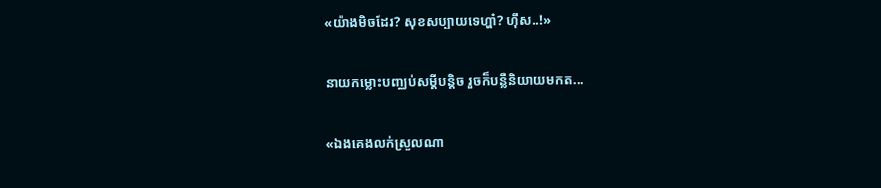«យ៉ាងមិចដែរ? សុខសប្បាយទេហ្ហា៎? ហុឹស..!»

នាយកម្លោះបញ្ឈប់សម្ដីបន្តិច រួចក៏បន្លឺនិយាយមកត...

«ឯងគេងលក់ស្រួលណា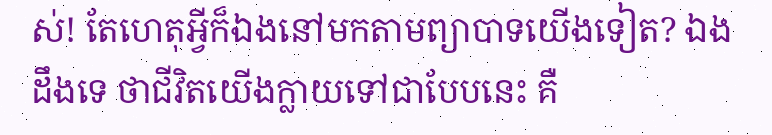ស់! តែហេតុអ្វីក៏ឯងនៅមកតាមព្យាបាទយេីងទៀត? ឯងដឹងទេ ថាជីវិតយេីងក្លាយទៅជាបែបនេះ គឺ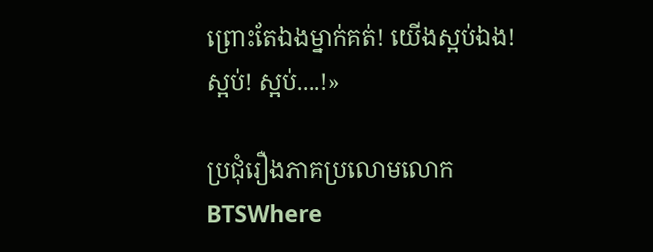ព្រោះតែឯងម្នាក់គត់! យេីងស្អប់ឯង! ស្អប់! ស្អប់....!»

ប្រជុំរឿងភាគប្រលោមលោកBTSWhere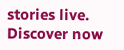stories live. Discover now